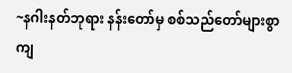~နဂါးနတ်ဘုရား နန်းတော်မှ စစ်သည်တော်များစွာ ကျ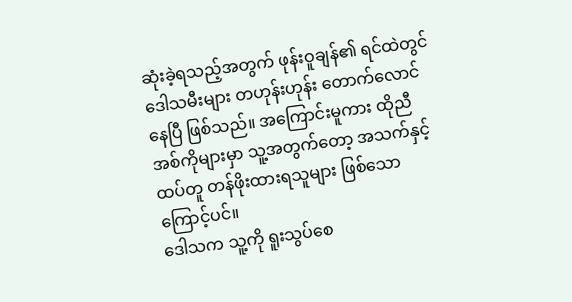ဆုံးခဲ့ရသည့်အတွက် ဖုန်းဝူချန်၏ ရင်ထဲတွင် ဒေါသမီးများ တဟုန်းဟုန်း တောက်လောင်နေပြီ ဖြစ်သည်။ အကြောင်းမူကား ထိုညီအစ်ကိုများမှာ သူ့အတွက်တော့ အသက်နှင့်ထပ်တူ တန်ဖိုးထားရသူများ ဖြစ်သောကြောင့်ပင်။
ဒေါသက သူ့ကို ရူးသွပ်စေ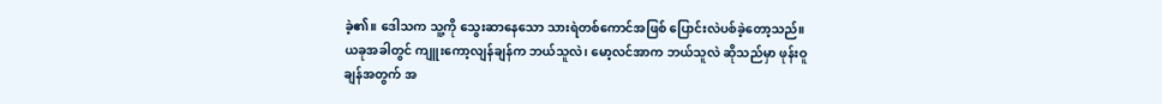ခဲ့၏။ ဒေါသက သူ့ကို သွေးဆာနေသော သားရဲတစ်ကောင်အဖြစ် ပြောင်းလဲပစ်ခဲ့တော့သည်။
ယခုအခါတွင် ကျူးကော့လျန်ချန်က ဘယ်သူလဲ၊ မော့လင်အာက ဘယ်သူလဲ ဆိုသည်မှာ ဖုန်းဝူချန်အတွက် အ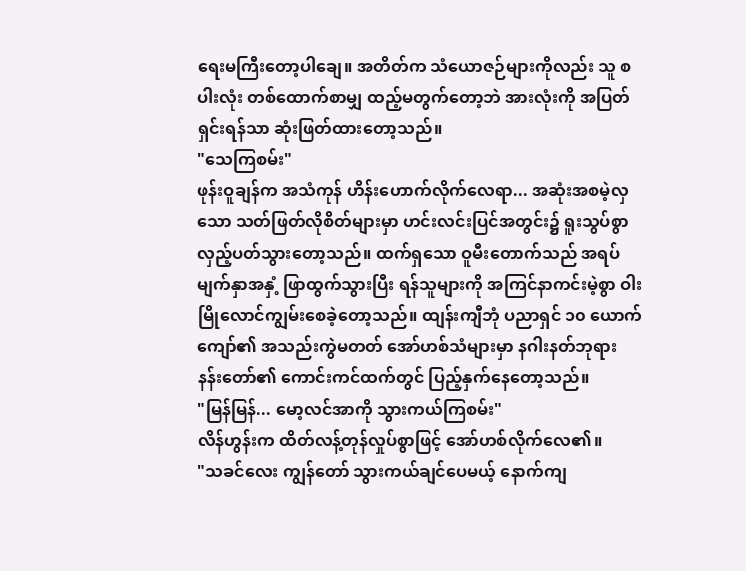ရေးမကြီးတော့ပါချေ။ အတိတ်က သံယောဇဉ်များကိုလည်း သူ စပါးလုံး တစ်ထောက်စာမျှ ထည့်မတွက်တော့ဘဲ အားလုံးကို အပြတ်ရှင်းရန်သာ ဆုံးဖြတ်ထားတော့သည်။
"သေကြစမ်း"
ဖုန်းဝူချန်က အသံကုန် ဟိန်းဟောက်လိုက်လေရာ... အဆုံးအစမဲ့လှသော သတ်ဖြတ်လိုစိတ်များမှာ ဟင်းလင်းပြင်အတွင်း၌ ရူးသွပ်စွာ လှည့်ပတ်သွားတော့သည်။ ထက်ရှသော ဝူမီးတောက်သည် အရပ်မျက်နှာအနှံ့ ဖြာထွက်သွားပြီး ရန်သူများကို အကြင်နာကင်းမဲ့စွာ ဝါးမြိုလောင်ကျွမ်းစေခဲ့တော့သည်။ ထျန်းကျီဘုံ ပညာရှင် ၁၀ ယောက်ကျော်၏ အသည်းကွဲမတတ် အော်ဟစ်သံများမှာ နဂါးနတ်ဘုရား နန်းတော်၏ ကောင်းကင်ထက်တွင် ပြည့်နှက်နေတော့သည်။
"မြန်မြန်... မော့လင်အာကို သွားကယ်ကြစမ်း"
လိန်ဟွန်းက ထိတ်လန့်တုန်လှုပ်စွာဖြင့် အော်ဟစ်လိုက်လေ၏။
"သခင်လေး ကျွန်တော် သွားကယ်ချင်ပေမယ့် နောက်ကျ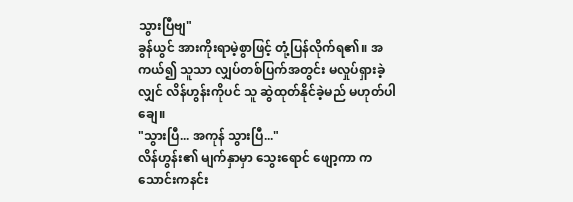သွားပြီဗျ"
ခွန်ယွင် အားကိုးရာမဲ့စွာဖြင့် တုံ့ပြန်လိုက်ရ၏။ အကယ်၍ သူသာ လျှပ်တစ်ပြက်အတွင်း မလှုပ်ရှားခဲ့လျှင် လိန်ဟွန်းကိုပင် သူ ဆွဲထုတ်နိုင်ခဲ့မည် မဟုတ်ပါချေ။
"သွားပြီ... အကုန် သွားပြီ..."
လိန်ဟွန်း၏ မျက်နှာမှာ သွေးရောင် ဖျော့ကာ ကသောင်းကနင်း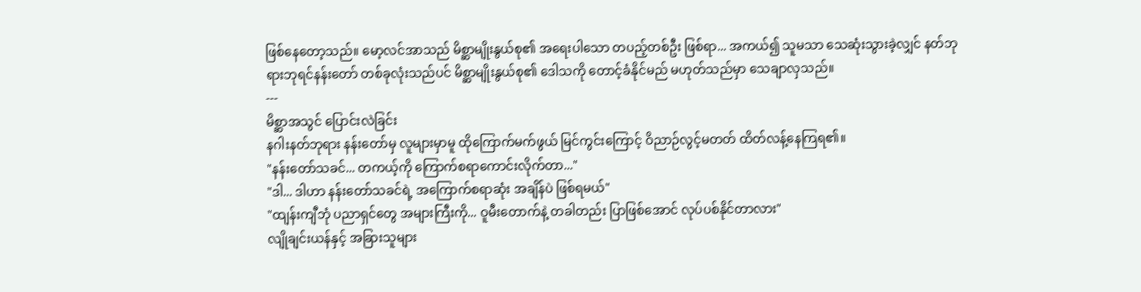ဖြစ်နေတော့သည်။ မော့လင်အာသည် မိစ္ဆာမျိုးနွယ်စု၏ အရေးပါသော တပည့်တစ်ဦး ဖြစ်ရာ... အကယ်၍ သူမသာ သေဆုံးသွားခဲ့လျှင် နတ်ဘုရားဘုရင်နန်းတော် တစ်ခုလုံးသည်ပင် မိစ္ဆာမျိုးနွယ်စု၏ ဒေါသကို တောင့်ခံနိုင်မည် မဟုတ်သည်မှာ သေချာလှသည်။
---
မိစ္ဆာအသွင် ပြောင်းလဲခြင်း
နဂါးနတ်ဘုရား နန်းတော်မှ လူများမှာမူ ထိုကြောက်မက်ဖွယ် မြင်ကွင်းကြောင့် ဝိညာဉ်လွင့်မတတ် ထိတ်လန့်နေကြရ၏။
"နန်းတော်သခင်... တကယ့်ကို ကြောက်စရာကောင်းလိုက်တာ..."
"ဒါ... ဒါဟာ နန်းတော်သခင်ရဲ့ အကြောက်စရာဆုံး အချိန်ပဲ ဖြစ်ရမယ်"
"ထျန်းကျီဘုံ ပညာရှင်တွေ အများကြီးကို... ဝူမီးတောက်နဲ့ တခါတည်း ပြာဖြစ်အောင် လုပ်ပစ်နိုင်တာလား"
လျိုချင်းယန်နှင့် အခြားသူများ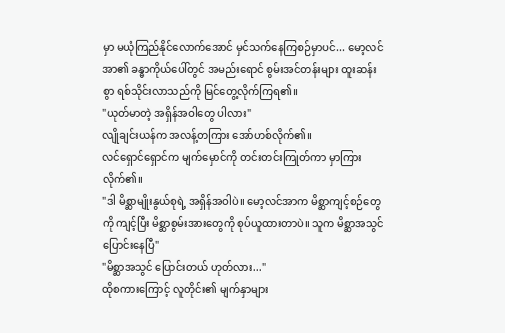မှာ မယုံကြည်နိုင်လောက်အောင် မှင်သက်နေကြစဉ်မှာပင်... မော့လင်အာ၏ ခန္ဓာကိုယ်ပေါ်တွင် အမည်းရောင် စွမ်းအင်တန်းများ ထူးဆန်းစွာ ရစ်သိုင်းလာသည်ကို မြင်တွေ့လိုက်ကြရ၏။
"ယုတ်မာတဲ့ အရှိန်အဝါတွေ ပါလား"
လျိုချင်းယန်က အလန့်တကြား အော်ဟစ်လိုက်၏။
လင်ရှောင်ရှောင်က မျက်မှောင်ကို တင်းတင်းကြုတ်ကာ မှာကြားလိုက်၏။
"ဒါ မိစ္ဆာမျိုးနွယ်စုရဲ့ အရှိန်အဝါပဲ။ မော့လင်အာက မိစ္ဆာကျင့်စဉ်တွေကို ကျင့်ပြီး မိစ္ဆာစွမ်းအားတွေကို စုပ်ယူထားတာပဲ။ သူက မိစ္ဆာအသွင် ပြောင်းနေပြီ"
"မိစ္ဆာအသွင် ပြောင်းတယ် ဟုတ်လား..."
ထိုစကားကြောင့် လူတိုင်း၏ မျက်နှာများ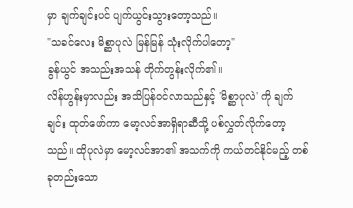မှာ ချက်ချင်းပင် ပျက်ယွင်းသွားတော့သည်။
"သခင်လေး မိစ္ဆာပုလဲ မြန်မြန် သုံးလိုက်ပါတော့"
ခွန်ယွင် အသည်းအသန် တိုက်တွန်းလိုက်၏။
လိန်ဟွန်းမှာလည်း အသိပြန်ဝင်လာသည်နှင့် 'မိစ္ဆာပုလဲ' ကို ချက်ချင်း ထုတ်ဖော်ကာ မော့လင်အာရှိရာဆီသို့ ပစ်လွှတ်လိုက်တော့သည်။ ထိုပုလဲမှာ မော့လင်အာ၏ အသက်ကို ကယ်တင်နိုင်မည့် တစ်ခုတည်းသော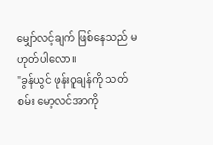မျှော်လင့်ချက် ဖြစ်နေသည် မဟုတ်ပါလော။
"ခွန်ယွင် ဖုန်းဝူချန်ကို သတ်စမ်း မော့လင်အာကို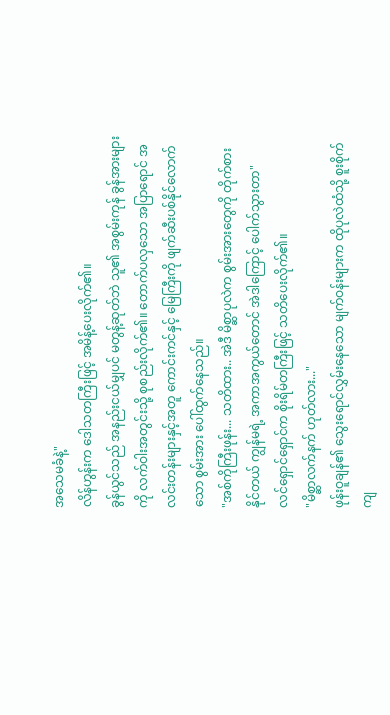အသေမခံနဲ့"
လိန်ဟွန်းက ဒေါသတကြီးဖြင့် အမိန့်ပေးလိုက်၏။
ခွန်ယွင်သည် အနည်းငယ်မျှပင် မတွန့်ဆုတ်ဘဲ သူ၏ အစွမ်းကုန် ခွန်အားများကို လက်ဝါးအတွင်းသို့ စုစည်းလိုက်၏။ တောက်ပလှသော အပြာရောင် အလင်းတန်းများနှင့်အတူ ကောင်းကင်နှင့် မြေကြီးကို ဖျက်ဆီးပစ်နိုင်လောက်သော စွမ်းအား ပေါ်ထွက်နေသည်။
"အစ်ကိုကြီးဖုန်း... သတိထား.. အဲဒီ မိစ္ဆာပုလဲက စွမ်းအားတွေကို တိုက်စားနိုင်တယ် ကျွန်မရဲ့ အကာအကွယ်တောင် အဲဒါကြောင့် ပေါက်သွားတာ"
လင်ရှောင်ရှောင်က စိုးရိမ်တကြီးဖြင့် သတိပေးလိုက်၏။
"မိစ္ဆာလက်နက် ဟုတ်လား..."
ဖုန်းဝူချန်၏ သွေးရောင်လွှမ်းနေသော မျက်ဝန်းများက ထိုပုလဲထံသို့ စူးစိုက်ကျ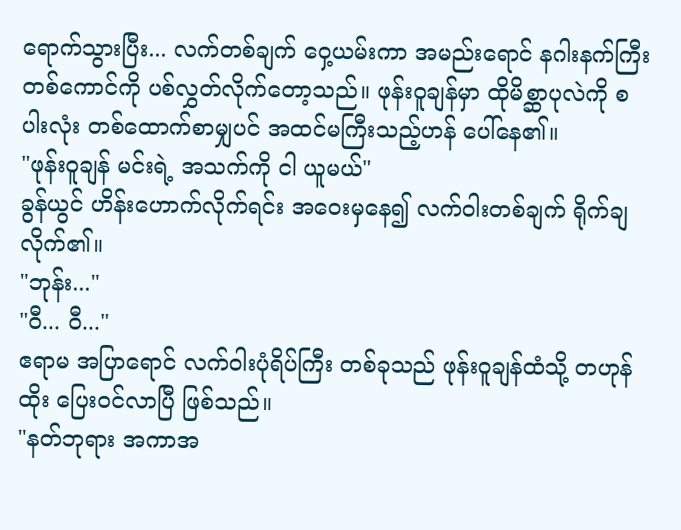ရောက်သွားပြီး... လက်တစ်ချက် ဝှေ့ယမ်းကာ အမည်းရောင် နဂါးနက်ကြီး တစ်ကောင်ကို ပစ်လွှတ်လိုက်တော့သည်။ ဖုန်းဝူချန်မှာ ထိုမိစ္ဆာပုလဲကို စပါးလုံး တစ်ထောက်စာမျှပင် အထင်မကြီးသည့်ဟန် ပေါ်နေ၏။
"ဖုန်းဝူချန် မင်းရဲ့ အသက်ကို ငါ ယူမယ်"
ခွန်ယွင် ဟိန်းဟောက်လိုက်ရင်း အဝေးမှနေ၍ လက်ဝါးတစ်ချက် ရိုက်ချလိုက်၏။
"ဘုန်း..."
"ဝီ... ဝီ..."
ဧရာမ အပြာရောင် လက်ဝါးပုံရိပ်ကြီး တစ်ခုသည် ဖုန်းဝူချန်ထံသို့ တဟုန်ထိုး ပြေးဝင်လာပြီ ဖြစ်သည်။
"နတ်ဘုရား အကာအ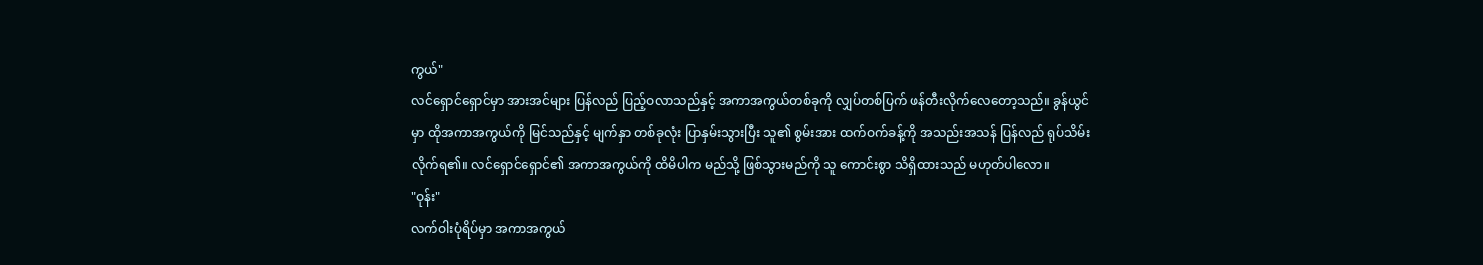ကွယ်"
လင်ရှောင်ရှောင်မှာ အားအင်များ ပြန်လည် ပြည့်ဝလာသည်နှင့် အကာအကွယ်တစ်ခုကို လျှပ်တစ်ပြက် ဖန်တီးလိုက်လေတော့သည်။ ခွန်ယွင်မှာ ထိုအကာအကွယ်ကို မြင်သည်နှင့် မျက်နှာ တစ်ခုလုံး ပြာနှမ်းသွားပြီး သူ၏ စွမ်းအား ထက်ဝက်ခန့်ကို အသည်းအသန် ပြန်လည် ရုပ်သိမ်းလိုက်ရ၏။ လင်ရှောင်ရှောင်၏ အကာအကွယ်ကို ထိမိပါက မည်သို့ ဖြစ်သွားမည်ကို သူ ကောင်းစွာ သိရှိထားသည် မဟုတ်ပါလော။
"ဝုန်း"
လက်ဝါးပုံရိပ်မှာ အကာအကွယ်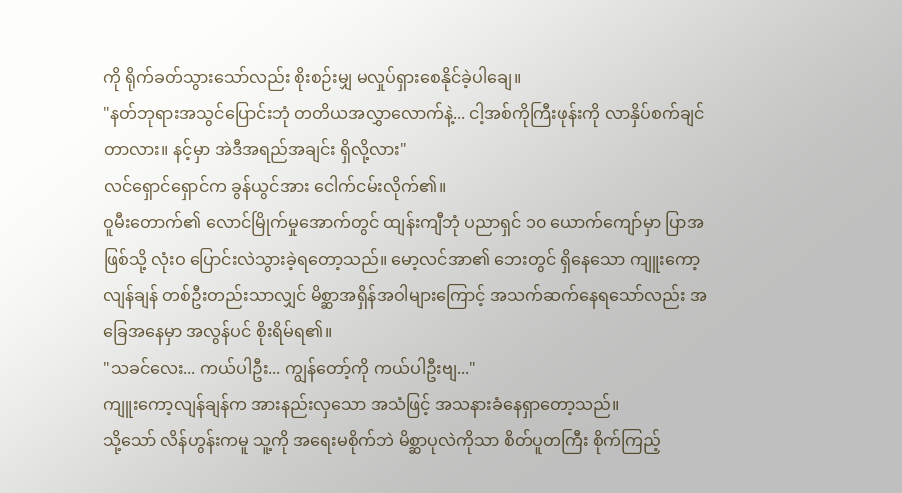ကို ရိုက်ခတ်သွားသော်လည်း စိုးစဉ်းမျှ မလှုပ်ရှားစေနိုင်ခဲ့ပါချေ။
"နတ်ဘုရားအသွင်ပြောင်းဘုံ တတိယအလွှာလောက်နဲ့... ငါ့အစ်ကိုကြီးဖုန်းကို လာနှိပ်စက်ချင်တာလား။ နင့်မှာ အဲဒီအရည်အချင်း ရှိလို့လား"
လင်ရှောင်ရှောင်က ခွန်ယွင်အား ငေါက်ငမ်းလိုက်၏။
ဝူမီးတောက်၏ လောင်မြိုက်မှုအောက်တွင် ထျန်းကျီဘုံ ပညာရှင် ၁၀ ယောက်ကျော်မှာ ပြာအဖြစ်သို့ လုံးဝ ပြောင်းလဲသွားခဲ့ရတော့သည်။ မော့လင်အာ၏ ဘေးတွင် ရှိနေသော ကျူးကော့လျန်ချန် တစ်ဦးတည်းသာလျှင် မိစ္ဆာအရှိန်အဝါများကြောင့် အသက်ဆက်နေရသော်လည်း အခြေအနေမှာ အလွန်ပင် စိုးရိမ်ရ၏။
"သခင်လေး... ကယ်ပါဦး... ကျွန်တော့်ကို ကယ်ပါဦးဗျ..."
ကျူးကော့လျန်ချန်က အားနည်းလှသော အသံဖြင့် အသနားခံနေရှာတော့သည်။
သို့သော် လိန်ဟွန်းကမူ သူ့ကို အရေးမစိုက်ဘဲ မိစ္ဆာပုလဲကိုသာ စိတ်ပူတကြီး စိုက်ကြည့်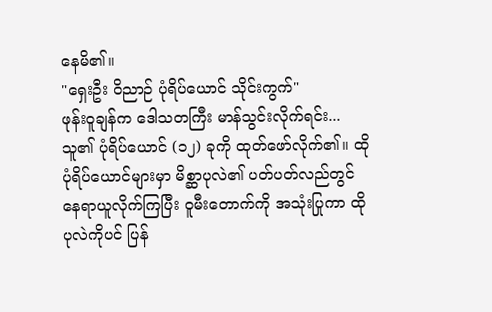နေမိ၏။
"ရှေးဦး ဝိညာဉ် ပုံရိပ်ယောင် သိုင်းကွက်"
ဖုန်းဝူချန်က ဒေါသတကြီး မာန်သွင်းလိုက်ရင်း... သူ၏ ပုံရိပ်ယောင် (၁၂) ခုကို ထုတ်ဖော်လိုက်၏။ ထိုပုံရိပ်ယောင်များမှာ မိစ္ဆာပုလဲ၏ ပတ်ပတ်လည်တွင် နေရာယူလိုက်ကြပြီး ဝူမီးတောက်ကို အသုံးပြုကာ ထိုပုလဲကိုပင် ပြန်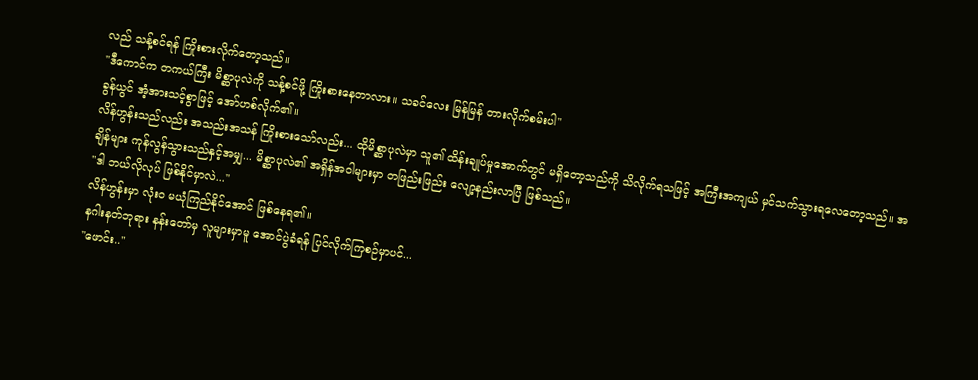လည် သန့်စင်ရန် ကြိုးစားလိုက်တော့သည်။
"ဒီကောင်က တကယ်ကြီး မိစ္ဆာပုလဲကို သန့်စင်ဖို့ ကြိုးစားနေတာလား။ သခင်လေး မြန်မြန် တားလိုက်စမ်းပါ"
ခွန်ယွင် အံ့အားသင့်စွာဖြင့် အော်ဟစ်လိုက်၏။
လိန်ဟွန်းသည်လည်း အသည်းအသန် ကြိုးစားသော်လည်း... ထိုမိစ္ဆာပုလဲမှာ သူ၏ ထိန်းချုပ်မှုအောက်တွင် မရှိတော့သည်ကို သိလိုက်ရသဖြင့် အကြီးအကျယ် မှင်သက်သွားရလေတော့သည်။ အချိန်များ ကုန်လွန်သွားသည်နှင့်အမျှ... မိစ္ဆာပုလဲ၏ အရှိန်အဝါများမှာ တဖြည်းဖြည်း လျော့နည်းလာပြီ ဖြစ်သည်။
"ဒါ ဘယ်လိုလုပ် ဖြစ်နိုင်မှာလဲ..."
လိန်ဟွန်းမှာ လုံးဝ မယုံကြည်နိုင်အောင် ဖြစ်နေရ၏။
နဂါးနတ်ဘုရား နန်းတော်မှ လူများမှာမူ အောင်ပွဲခံရန် ပြင်လိုက်ကြစဉ်မှာပင်...
"ဖောင်း.."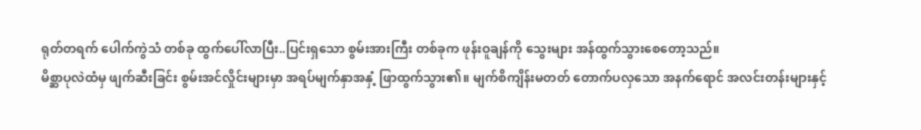ရုတ်တရက် ပေါက်ကွဲသံ တစ်ခု ထွက်ပေါ်လာပြီး..ပြင်းရှသော စွမ်းအားကြီး တစ်ခုက ဖုန်းဝူချန်ကို သွေးများ အန်ထွက်သွားစေတော့သည်။
မိစ္ဆာပုလဲထံမှ ဖျက်ဆီးခြင်း စွမ်းအင်လှိုင်းများမှာ အရပ်မျက်နှာအနှံ့ ဖြာထွက်သွား၏။ မျက်စိကျိန်းမတတ် တောက်ပလှသော အနက်ရောင် အလင်းတန်းများနှင့်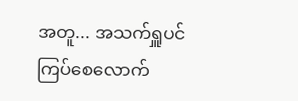အတူ... အသက်ရှူပင် ကြပ်စေလောက်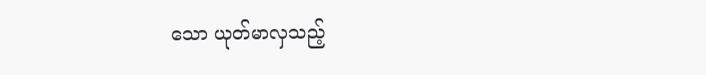သော ယုတ်မာလှသည့်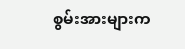စွမ်းအားများက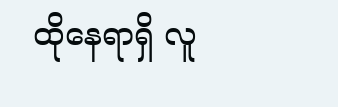ထိုနေရာရှိ လူ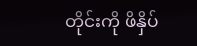တိုင်းကို ဖိနှိပ်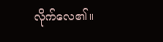လိုက်လေ၏။